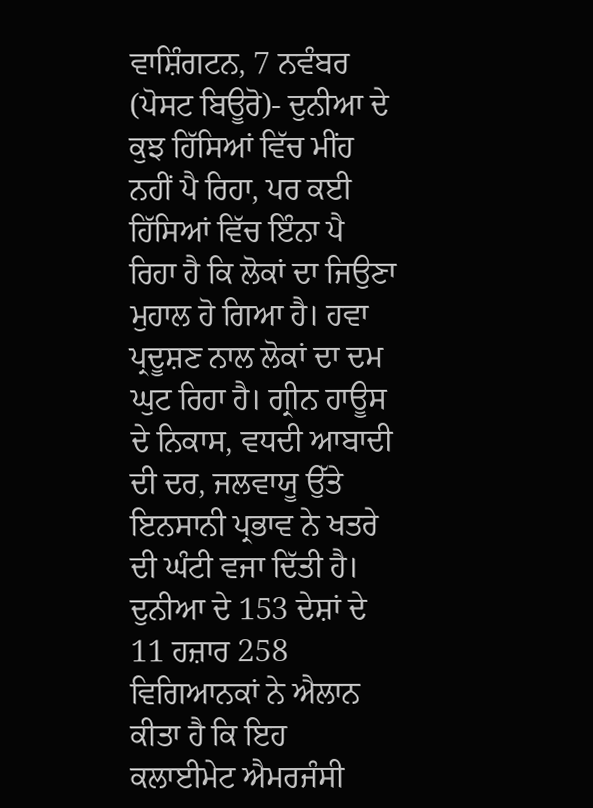ਵਾਸ਼ਿੰਗਟਨ, 7 ਨਵੰਬਰ (ਪੋਸਟ ਬਿਊਰੋ)- ਦੁਨੀਆ ਦੇ ਕੁਝ ਹਿੱਸਿਆਂ ਵਿੱਚ ਮੀਂਹ ਨਹੀਂ ਪੈ ਰਿਹਾ, ਪਰ ਕਈ ਹਿੱਸਿਆਂ ਵਿੱਚ ਇੰਨਾ ਪੈ ਰਿਹਾ ਹੈ ਕਿ ਲੋਕਾਂ ਦਾ ਜਿਉਣਾ ਮੁਹਾਲ ਹੋ ਗਿਆ ਹੈ। ਹਵਾ ਪ੍ਰਦੂਸ਼ਣ ਨਾਲ ਲੋਕਾਂ ਦਾ ਦਮ ਘੁਟ ਰਿਹਾ ਹੈ। ਗ੍ਰੀਨ ਹਾਊਸ ਦੇ ਨਿਕਾਸ, ਵਧਦੀ ਆਬਾਦੀ ਦੀ ਦਰ, ਜਲਵਾਯੂ ਉੱਤੇ ਇਨਸਾਨੀ ਪ੍ਰਭਾਵ ਨੇ ਖਤਰੇ ਦੀ ਘੰਟੀ ਵਜਾ ਦਿੱਤੀ ਹੈ। ਦੁਨੀਆ ਦੇ 153 ਦੇਸ਼ਾਂ ਦੇ 11 ਹਜ਼ਾਰ 258 ਵਿਗਿਆਨਕਾਂ ਨੇ ਐਲਾਨ ਕੀਤਾ ਹੈ ਕਿ ਇਹ ਕਲਾਈਮੇਟ ਐਮਰਜੰਸੀ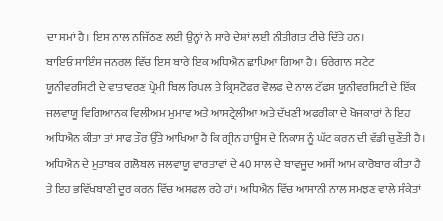ਦਾ ਸਮਾਂ ਹੈ। ਇਸ ਨਾਲ ਨਜਿੱਠਣ ਲਈ ਉਨ੍ਹਾਂ ਨੇ ਸਾਰੇ ਦੇਸ਼ਾਂ ਲਈ ਨੀਤੀਗਤ ਟੀਚੇ ਦਿੱਤੇ ਹਨ।
ਬਾਇਓ ਸਾਇੰਸ ਜਨਰਲ ਵਿੱਚ ਇਸ ਬਾਰੇ ਇਕ ਅਧਿਐਨ ਛਾਪਿਆ ਗਿਆ ਹੈ। ਓਰੇਗਾਨ ਸਟੇਟ ਯੂਨੀਵਰਸਿਟੀ ਦੇ ਵਾਤਾਵਰਣ ਪ੍ਰੇਮੀ ਬਿਲ ਰਿਪਲ ਤੇ ਕ੍ਰਿਸਟੋਫਰ ਵੋਲਫ ਦੇ ਨਾਲ ਟੱਫਸ ਯੂਨੀਵਰਸਿਟੀ ਦੇ ਇੱਕ ਜਲਵਾਯੂ ਵਿਗਿਆਨਕ ਵਿਲੀਅਮ ਮੁਮਾਵ ਅਤੇ ਆਸਟ੍ਰੇਲੀਆ ਅਤੇ ਦੱਖਣੀ ਅਫਰੀਕਾ ਦੇ ਖੋਜਕਾਰਾਂ ਨੇ ਇਹ ਅਧਿਐਨ ਕੀਤਾ ਤਾਂ ਸਾਫ ਤੌਰ ਉੱਤੇ ਆਖਿਆ ਹੈ ਕਿ ਗ੍ਰੀਨ ਹਾਊਸ ਦੇ ਨਿਕਾਸ ਨੂੰ ਘੱਟ ਕਰਨ ਦੀ ਵੱਡੀ ਚੁਣੌਤੀ ਹੈ। ਅਧਿਐਨ ਦੇ ਮੁਤਾਬਕ ਗਲੋਬਲ ਜਲਵਾਯੂ ਵਾਰਤਾਵਾਂ ਦੇ 40 ਸਾਲ ਦੇ ਬਾਵਜੂਦ ਅਸੀਂ ਆਮ ਕਾਰੋਬਾਰ ਕੀਤਾ ਹੈ ਤੇ ਇਹ ਭਵਿੱਖਬਾਣੀ ਦੂਰ ਕਰਨ ਵਿੱਚ ਅਸਫਲ ਰਹੇ ਹਾਂ। ਅਧਿਐਨ ਵਿੱਚ ਆਸਾਨੀ ਨਾਲ ਸਮਝਣ ਵਾਲੇ ਸੰਕੇਤਾਂ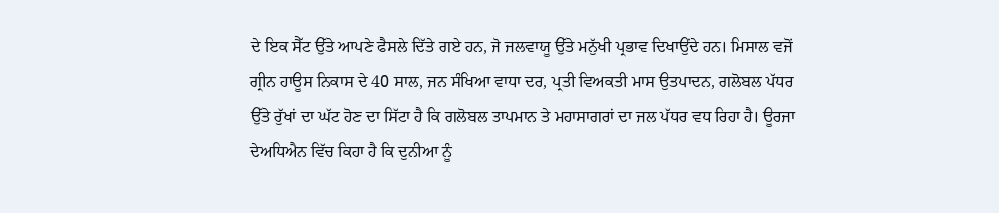ਦੇ ਇਕ ਸੈੱਟ ਉੱਤੇ ਆਪਣੇ ਫੈਸਲੇ ਦਿੱਤੇ ਗਏ ਹਨ, ਜੋ ਜਲਵਾਯੂ ਉੱਤੇ ਮਨੁੱਖੀ ਪ੍ਰਭਾਵ ਦਿਖਾਉਂਦੇ ਹਨ। ਮਿਸਾਲ ਵਜੋਂ ਗ੍ਰੀਨ ਹਾਊਸ ਨਿਕਾਸ ਦੇ 40 ਸਾਲ, ਜਨ ਸੰਖਿਆ ਵਾਧਾ ਦਰ, ਪ੍ਰਤੀ ਵਿਅਕਤੀ ਮਾਸ ਉਤਪਾਦਨ, ਗਲੋਬਲ ਪੱਧਰ ਉੱਤੇ ਰੁੱਖਾਂ ਦਾ ਘੱਟ ਹੋਣ ਦਾ ਸਿੱਟਾ ਹੈ ਕਿ ਗਲੋਬਲ ਤਾਪਮਾਨ ਤੇ ਮਹਾਸਾਗਰਾਂ ਦਾ ਜਲ ਪੱਧਰ ਵਧ ਰਿਹਾ ਹੈ। ਊਰਜਾ ਦੇਅਧਿਐਨ ਵਿੱਚ ਕਿਹਾ ਹੈ ਕਿ ਦੁਨੀਆ ਨੂੰ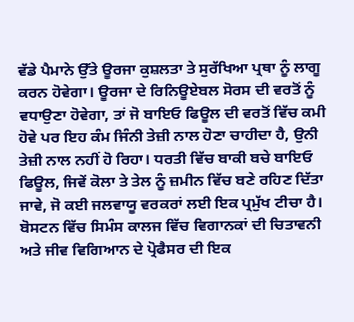ਵੱਡੇ ਪੈਮਾਨੇ ਉੱਤੇ ਊਰਜਾ ਕੁਸ਼ਲਤਾ ਤੇ ਸੁਰੱਖਿਆ ਪ੍ਰਥਾ ਨੂੰ ਲਾਗੂ ਕਰਨ ਹੋਵੇਗਾ। ਊਰਜਾ ਦੇ ਰਿਨਿਊਏਬਲ ਸੋਰਸ ਦੀ ਵਰਤੋਂ ਨੂੰ ਵਧਾਉਣਾ ਹੋਵੇਗਾ, ਤਾਂ ਜੋ ਬਾਇਓ ਫਿਊਲ ਦੀ ਵਰਤੋਂ ਵਿੱਚ ਕਮੀ ਹੋਵੇ ਪਰ ਇਹ ਕੰਮ ਜਿੰਨੀ ਤੇਜ਼ੀ ਨਾਲ ਹੋਣਾ ਚਾਹੀਦਾ ਹੈ, ਉਨੀ ਤੇਜ਼ੀ ਨਾਲ ਨਹੀਂ ਹੋ ਰਿਹਾ। ਧਰਤੀ ਵਿੱਚ ਬਾਕੀ ਬਚੇ ਬਾਇਓ ਫਿਊਲ, ਜਿਵੇਂ ਕੋਲਾ ਤੇ ਤੇਲ ਨੂੰ ਜ਼ਮੀਨ ਵਿੱਚ ਬਣੇ ਰਹਿਣ ਦਿੱਤਾ ਜਾਵੇ, ਜੋ ਕਈ ਜਲਵਾਯੂ ਵਰਕਰਾਂ ਲਈ ਇਕ ਪ੍ਰਮੁੱਖ ਟੀਚਾ ਹੈ। ਬੋਸਟਨ ਵਿੱਚ ਸਿਮੰਸ ਕਾਲਜ ਵਿੱਚ ਵਿਗਾਨਕਾਂ ਦੀ ਚਿਤਾਵਨੀ ਅਤੇ ਜੀਵ ਵਿਗਿਆਨ ਦੇ ਪ੍ਰੋਫੈਸਰ ਦੀ ਇਕ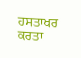ਹਸਤਾਖਰ ਕਰਤਾ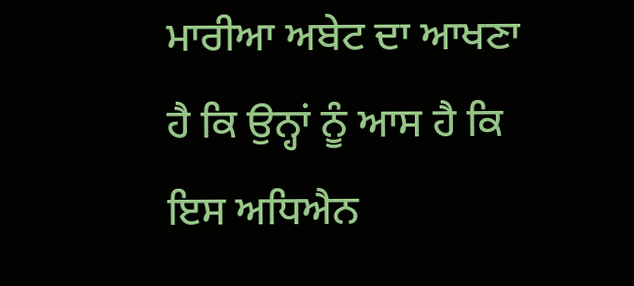ਮਾਰੀਆ ਅਬੇਟ ਦਾ ਆਖਣਾ ਹੈ ਕਿ ਉਨ੍ਹਾਂ ਨੂੰ ਆਸ ਹੈ ਕਿ ਇਸ ਅਧਿਐਨ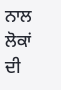ਨਾਲ ਲੋਕਾਂ ਦੀ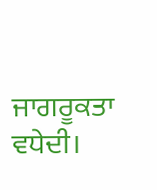ਜਾਗਰੂਕਤਾ ਵਧੇਦੀ।